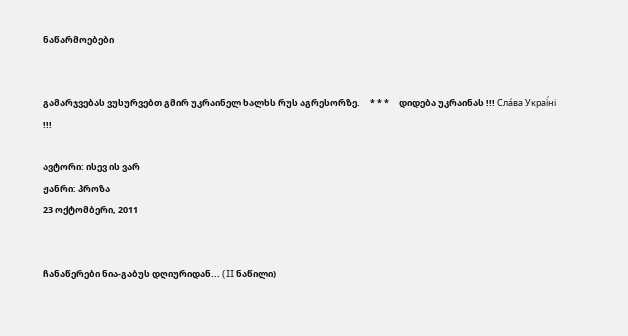ნაწარმოებები


გამარჯვებას ვუსურვებთ გმირ უკრაინელ ხალხს რუს აგრესორზე.     * * *     დიდება უკრაინას !!! Сла́ва Украї́ні !!!

ავტორი: ისევ ის ვარ
ჟანრი: პროზა
23 ოქტომბერი, 2011


ჩანაწერები ნია-გაბუს დღიურიდან... (II ნაწილი)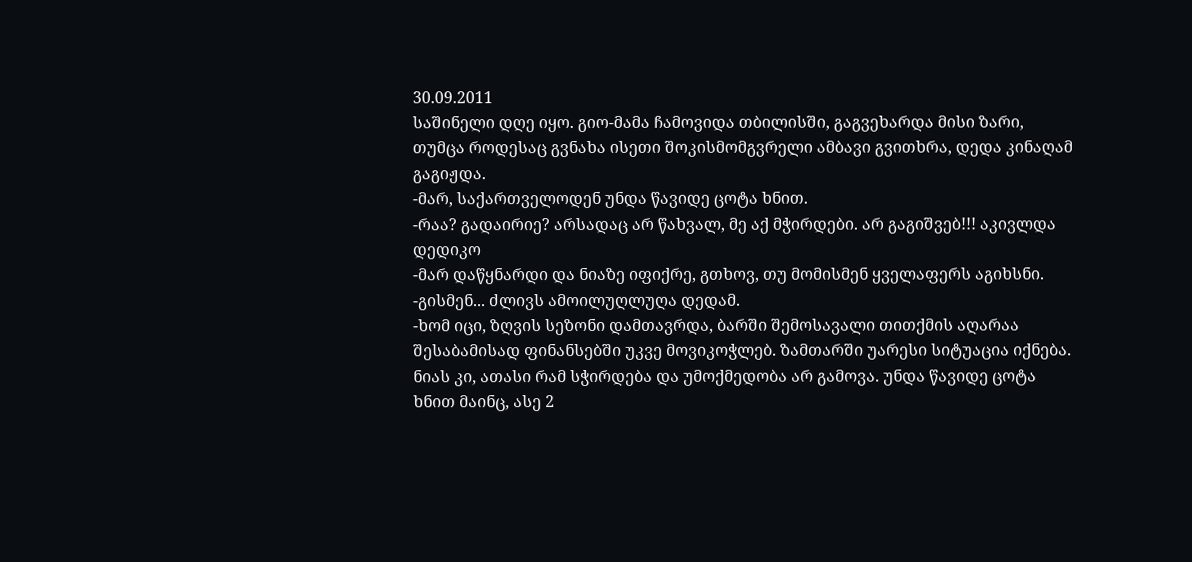30.09.2011
საშინელი დღე იყო. გიო-მამა ჩამოვიდა თბილისში, გაგვეხარდა მისი ზარი, თუმცა როდესაც გვნახა ისეთი შოკისმომგვრელი ამბავი გვითხრა, დედა კინაღამ გაგიჟდა.
-მარ, საქართველოდენ უნდა წავიდე ცოტა ხნით.
-რაა? გადაირიე? არსადაც არ წახვალ, მე აქ მჭირდები. არ გაგიშვებ!!! აკივლდა დედიკო
-მარ დაწყნარდი და ნიაზე იფიქრე, გთხოვ, თუ მომისმენ ყველაფერს აგიხსნი.
-გისმენ... ძლივს ამოილუღლუღა დედამ.
-ხომ იცი, ზღვის სეზონი დამთავრდა, ბარში შემოსავალი თითქმის აღარაა შესაბამისად ფინანსებში უკვე მოვიკოჭლებ. ზამთარში უარესი სიტუაცია იქნება. ნიას კი, ათასი რამ სჭირდება და უმოქმედობა არ გამოვა. უნდა წავიდე ცოტა ხნით მაინც, ასე 2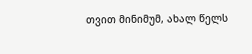თვით მინიმუმ, ახალ წელს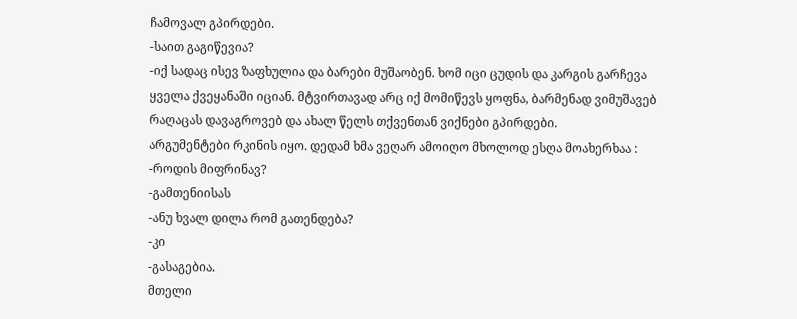ჩამოვალ გპირდები.
-საით გაგიწევია?
-იქ სადაც ისევ ზაფხულია და ბარები მუშაობენ. ხომ იცი ცუდის და კარგის გარჩევა ყველა ქვეყანაში იციან. მტვირთავად არც იქ მომიწევს ყოფნა, ბარმენად ვიმუშავებ რაღაცას დავაგროვებ და ახალ წელს თქვენთან ვიქნები გპირდები.
არგუმენტები რკინის იყო. დედამ ხმა ვეღარ ამოიღო მხოლოდ ესღა მოახერხაა :
-როდის მიფრინავ?
-გამთენიისას
-ანუ ხვალ დილა რომ გათენდება?
-კი
-გასაგებია.
მთელი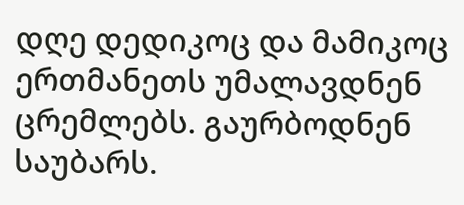დღე დედიკოც და მამიკოც ერთმანეთს უმალავდნენ ცრემლებს. გაურბოდნენ საუბარს.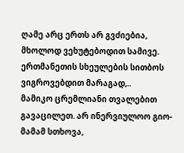ღამე არც ერთს არ გვძიებია, მხოლოდ ვეხუტებოდით სამივე. ერთმანეთის სხეულების სითბოს ვიგროვებდით მარაგად,..
მამიკო ცრემლიანი თვალებით გავაცილეთ. არ ინერვიულოო გიო-მამამ სთხოვა,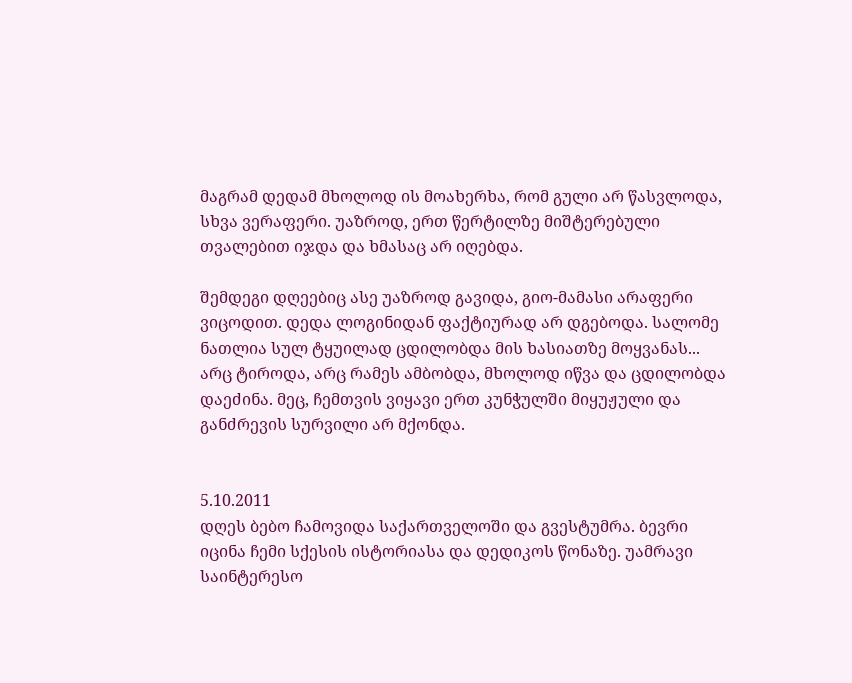მაგრამ დედამ მხოლოდ ის მოახერხა, რომ გული არ წასვლოდა, სხვა ვერაფერი. უაზროდ, ერთ წერტილზე მიშტერებული თვალებით იჯდა და ხმასაც არ იღებდა.

შემდეგი დღეებიც ასე უაზროდ გავიდა, გიო-მამასი არაფერი ვიცოდით. დედა ლოგინიდან ფაქტიურად არ დგებოდა. სალომე ნათლია სულ ტყუილად ცდილობდა მის ხასიათზე მოყვანას... არც ტიროდა, არც რამეს ამბობდა, მხოლოდ იწვა და ცდილობდა დაეძინა. მეც, ჩემთვის ვიყავი ერთ კუნჭულში მიყუჟული და განძრევის სურვილი არ მქონდა.


5.10.2011
დღეს ბებო ჩამოვიდა საქართველოში და გვესტუმრა. ბევრი იცინა ჩემი სქესის ისტორიასა და დედიკოს წონაზე. უამრავი საინტერესო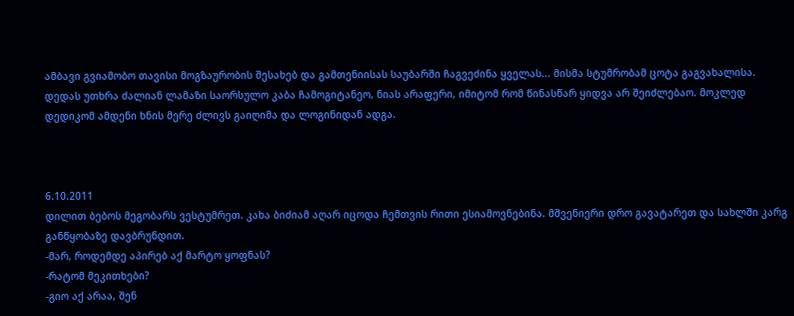ამბავი გვიამობო თავისი მოგზაურობის შესახებ და გამთენიისას საუბარში ჩაგვეძინა ყველას... მისმა სტუმრობამ ცოტა გაგვახალისა. დედას უთხრა ძალიან ლამაზი საორსულო კაბა ჩამოგიტანეო, ნიას არაფერი, იმიტომ რომ წინასწარ ყიდვა არ შეიძლებაო. მოკლედ დედიკომ ამდენი ხნის მერე ძლივს გაიღიმა და ლოგინიდან ადგა.



6.10.2011
დილით ბებოს მეგობარს ვესტუმრეთ. კახა ბიძიამ აღარ იცოდა ჩემთვის რითი ესიამოვნებინა. მშვენიერი დრო გავატარეთ და სახლში კარგ განწყობაზე დავბრუნდით.
-მარ, როდემდე აპირებ აქ მარტო ყოფნას?
-რატომ მეკითხები?
-გიო აქ არაა, შენ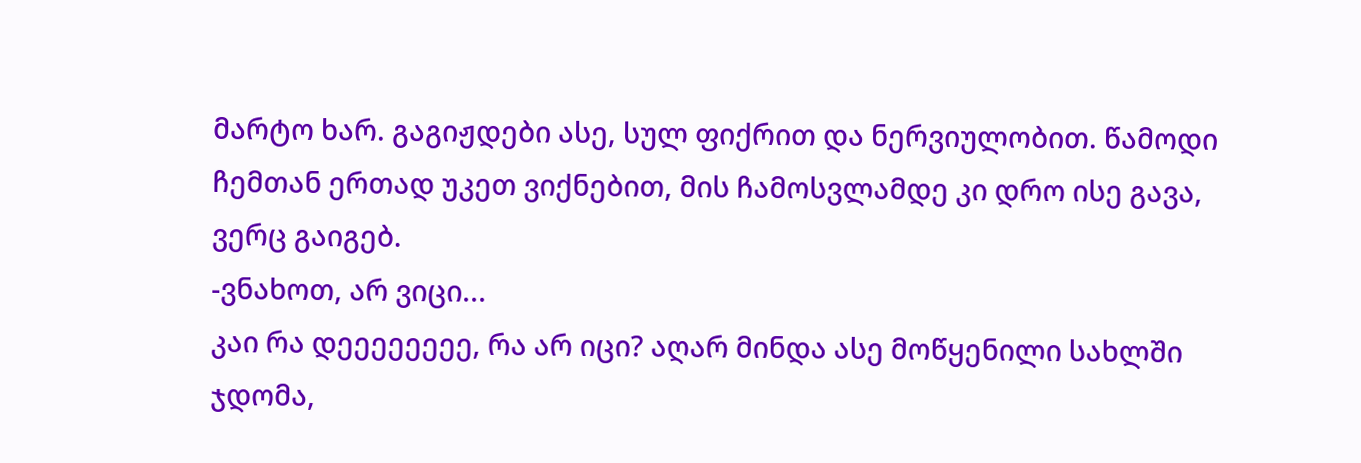მარტო ხარ. გაგიჟდები ასე, სულ ფიქრით და ნერვიულობით. წამოდი ჩემთან ერთად უკეთ ვიქნებით, მის ჩამოსვლამდე კი დრო ისე გავა, ვერც გაიგებ.
-ვნახოთ, არ ვიცი...
კაი რა დეეეეეეეე, რა არ იცი? აღარ მინდა ასე მოწყენილი სახლში ჯდომა,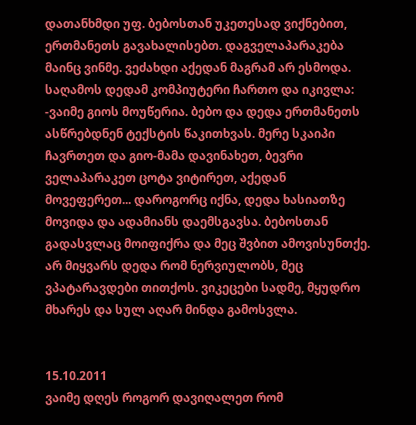დათანხმდი უფ. ბებოსთან უკეთესად ვიქნებით, ერთმანეთს გავახალისებთ. დაგველაპარაკება მაინც ვინმე. ვეძახდი აქედან მაგრამ არ ესმოდა.
საღამოს დედამ კომპიუტერი ჩართო და იკივლა:
-ვაიმე გიოს მოუწერია. ბებო და დედა ერთმანეთს ასწრებდნენ ტექსტის წაკითხვას. მერე სკაიპი ჩავრთეთ და გიო-მამა დავინახეთ, ბევრი ველაპარაკეთ ცოტა ვიტირეთ, აქედან მოვეფერეთ... დაროგორც იქნა, დედა ხასიათზე მოვიდა და ადამიანს დაემსგავსა. ბებოსთან გადასვლაც მოიფიქრა და მეც შვბით ამოვისუნთქე. არ მიყვარს დედა რომ ნერვიულობს, მეც ვპატარავდები თითქოს. ვიკეცები სადმე, მყუდრო მხარეს და სულ აღარ მინდა გამოსვლა.


15.10.2011
ვაიმე დღეს როგორ დავიღალეთ რომ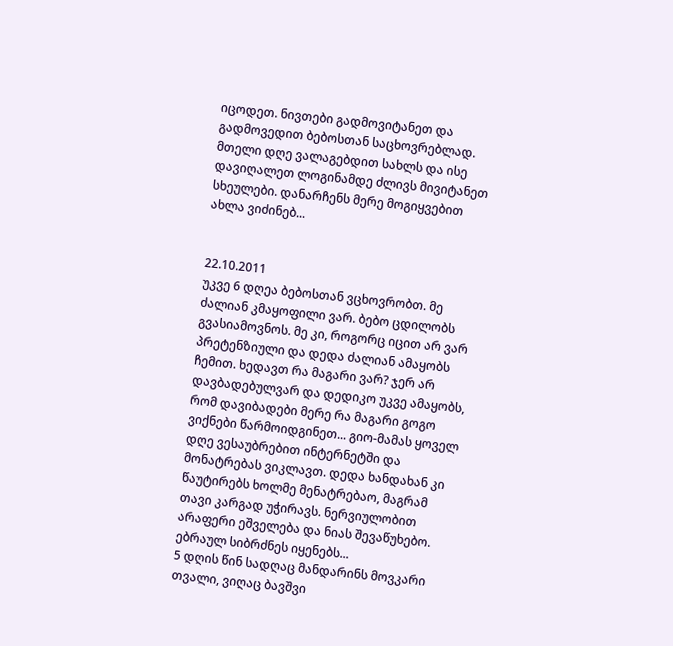იცოდეთ. ნივთები გადმოვიტანეთ და გადმოვედით ბებოსთან საცხოვრებლად. მთელი დღე ვალაგებდით სახლს და ისე დავიღალეთ ლოგინამდე ძლივს მივიტანეთ სხეულები. დანარჩენს მერე მოგიყვებით ახლა ვიძინებ...


22.10.2011
უკვე 6 დღეა ბებოსთან ვცხოვრობთ. მე ძალიან კმაყოფილი ვარ. ბებო ცდილობს გვასიამოვნოს. მე კი, როგორც იცით არ ვარ პრეტენზიული და დედა ძალიან ამაყობს ჩემით. ხედავთ რა მაგარი ვარ? ჯერ არ დავბადებულვარ და დედიკო უკვე ამაყობს, რომ დავიბადები მერე რა მაგარი გოგო ვიქნები წარმოიდგინეთ... გიო-მამას ყოველ დღე ვესაუბრებით ინტერნეტში და მონატრებას ვიკლავთ. დედა ხანდახან კი წაუტირებს ხოლმე მენატრებაო, მაგრამ თავი კარგად უჭირავს. ნერვიულობით არაფერი ეშველება და ნიას შევაწუხებო. ებრაულ სიბრძნეს იყენებს...
5 დღის წინ სადღაც მანდარინს მოვკარი თვალი, ვიღაც ბავშვი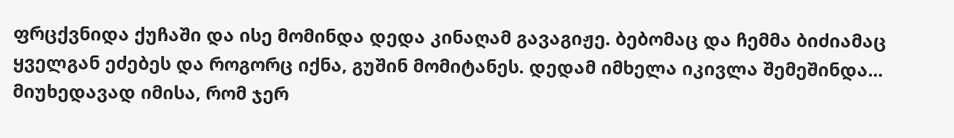ფრცქვნიდა ქუჩაში და ისე მომინდა დედა კინაღამ გავაგიჟე. ბებომაც და ჩემმა ბიძიამაც ყველგან ეძებეს და როგორც იქნა, გუშინ მომიტანეს. დედამ იმხელა იკივლა შემეშინდა... მიუხედავად იმისა, რომ ჯერ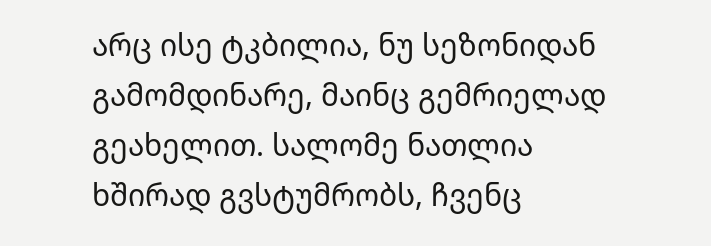არც ისე ტკბილია, ნუ სეზონიდან გამომდინარე, მაინც გემრიელად გეახელით. სალომე ნათლია ხშირად გვსტუმრობს, ჩვენც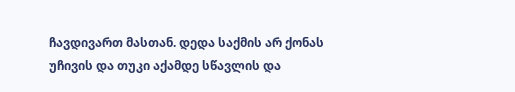ჩავდივართ მასთან. დედა საქმის არ ქონას უჩივის და თუკი აქამდე სწავლის და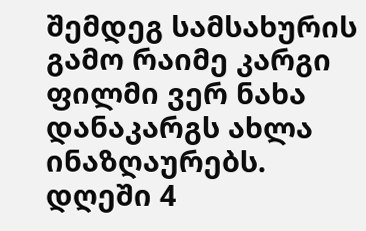შემდეგ სამსახურის გამო რაიმე კარგი ფილმი ვერ ნახა დანაკარგს ახლა ინაზღაურებს. დღეში 4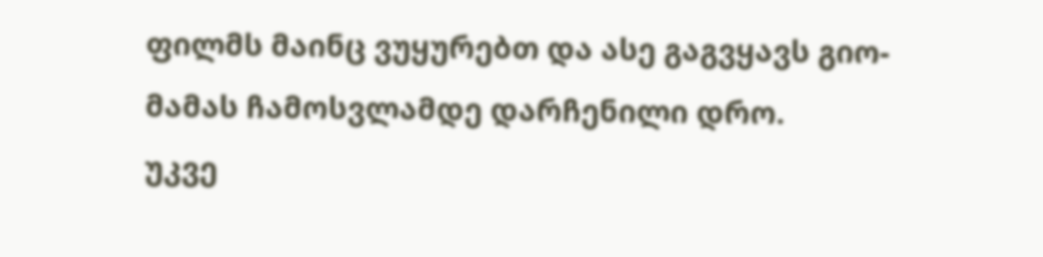ფილმს მაინც ვუყურებთ და ასე გაგვყავს გიო-მამას ჩამოსვლამდე დარჩენილი დრო.
უკვე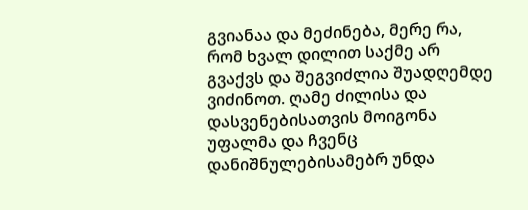გვიანაა და მეძინება, მერე რა, რომ ხვალ დილით საქმე არ გვაქვს და შეგვიძლია შუადღემდე ვიძინოთ. ღამე ძილისა და დასვენებისათვის მოიგონა უფალმა და ჩვენც დანიშნულებისამებრ უნდა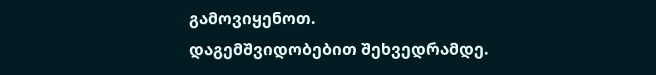გამოვიყენოთ.
დაგემშვიდობებით შეხვედრამდე.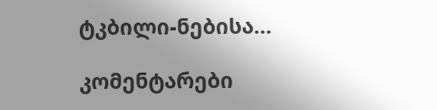ტკბილი-ნებისა...

კომენტარები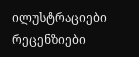ილუსტრაციები რეცენზიები